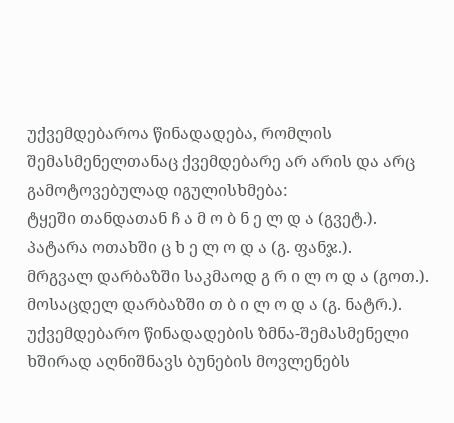უქვემდებაროა წინადადება, რომლის შემასმენელთანაც ქვემდებარე არ არის და არც გამოტოვებულად იგულისხმება:
ტყეში თანდათან ჩ ა მ ო ბ ნ ე ლ დ ა (გვეტ.).
პატარა ოთახში ც ხ ე ლ ო დ ა (გ. ფანჯ.).
მრგვალ დარბაზში საკმაოდ გ რ ი ლ ო დ ა (გოთ.).
მოსაცდელ დარბაზში თ ბ ი ლ ო დ ა (გ. ნატრ.).
უქვემდებარო წინადადების ზმნა-შემასმენელი ხშირად აღნიშნავს ბუნების მოვლენებს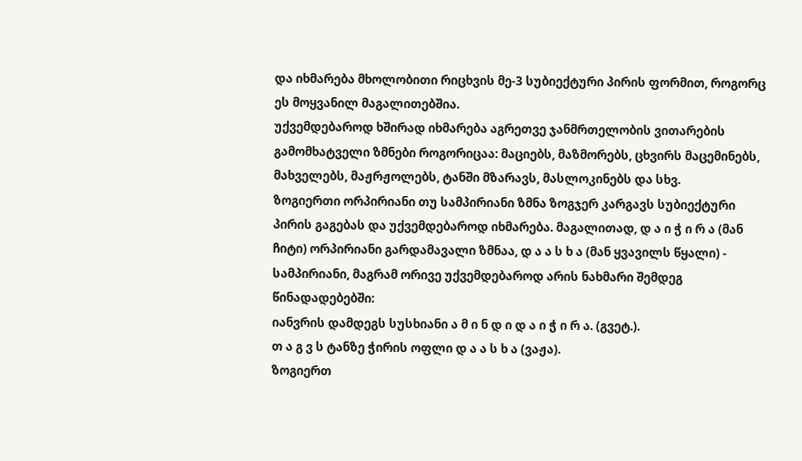და იხმარება მხოლობითი რიცხვის მე-3 სუბიექტური პირის ფორმით, როგორც ეს მოყვანილ მაგალითებშია.
უქვემდებაროდ ხშირად იხმარება აგრეთვე ჯანმრთელობის ვითარების გამომხატველი ზმნები როგორიცაა: მაციებს, მაზმორებს, ცხვირს მაცემინებს, მახველებს, მაჟრჟოლებს, ტანში მზარავს, მასლოკინებს და სხვ.
ზოგიერთი ორპირიანი თუ სამპირიანი ზმნა ზოგჯერ კარგავს სუბიექტური პირის გაგებას და უქვემდებაროდ იხმარება. მაგალითად, დ ა ი ჭ ი რ ა (მან ჩიტი) ორპირიანი გარდამავალი ზმნაა, დ ა ა ს ხ ა (მან ყვავილს წყალი) - სამპირიანი, მაგრამ ორივე უქვემდებაროდ არის ნახმარი შემდეგ წინადადებებში:
იანვრის დამდეგს სუსხიანი ა მ ი ნ დ ი დ ა ი ჭ ი რ ა. (გვეტ.).
თ ა გ ვ ს ტანზე ჭირის ოფლი დ ა ა ს ხ ა (ვაჟა).
ზოგიერთ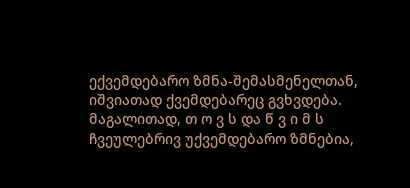ექვემდებარო ზმნა-შემასმენელთან, იშვიათად ქვემდებარეც გვხვდება. მაგალითად, თ ო ვ ს და წ ვ ი მ ს ჩვეულებრივ უქვემდებარო ზმნებია,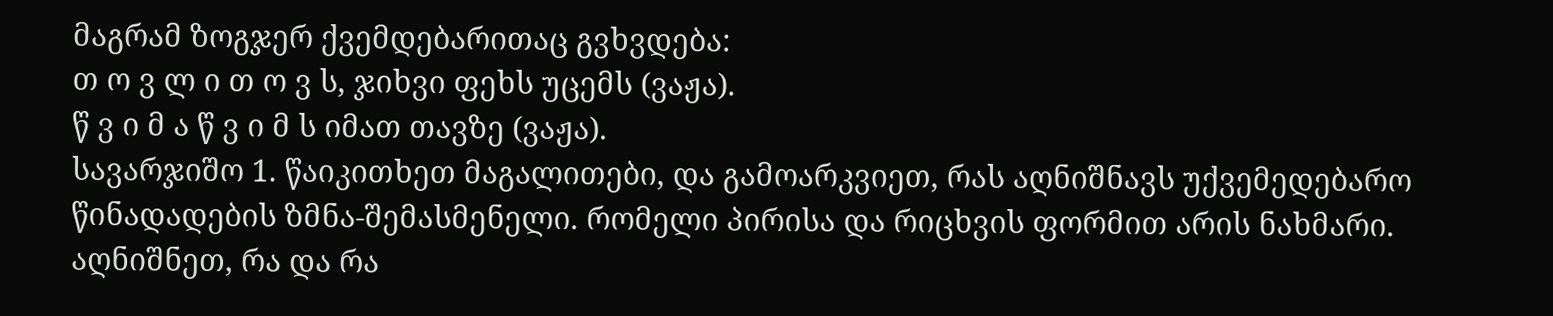მაგრამ ზოგჯერ ქვემდებარითაც გვხვდება:
თ ო ვ ლ ი თ ო ვ ს, ჯიხვი ფეხს უცემს (ვაჟა).
წ ვ ი მ ა წ ვ ი მ ს იმათ თავზე (ვაჟა).
სავარჯიშო 1. წაიკითხეთ მაგალითები, და გამოარკვიეთ, რას აღნიშნავს უქვემედებარო წინადადების ზმნა-შემასმენელი. რომელი პირისა და რიცხვის ფორმით არის ნახმარი. აღნიშნეთ, რა და რა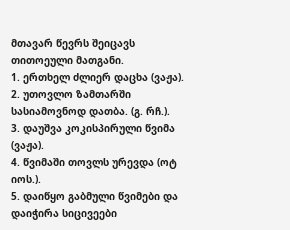მთავარ წევრს შეიცავს თითოეული მათგანი.
1. ერთხელ ძლიერ დაცხა (ვაჟა).
2. უთოვლო ზამთარში სასიამოვნოდ დათბა. (გ. რჩ.).
3. დაუშვა კოკისპირული წვიმა (ვაჟა).
4. წვიმაში თოვლს ურევდა (ოტ იოს.).
5. დაიწყო გაბმული წვიმები და დაიჭირა სიცივეები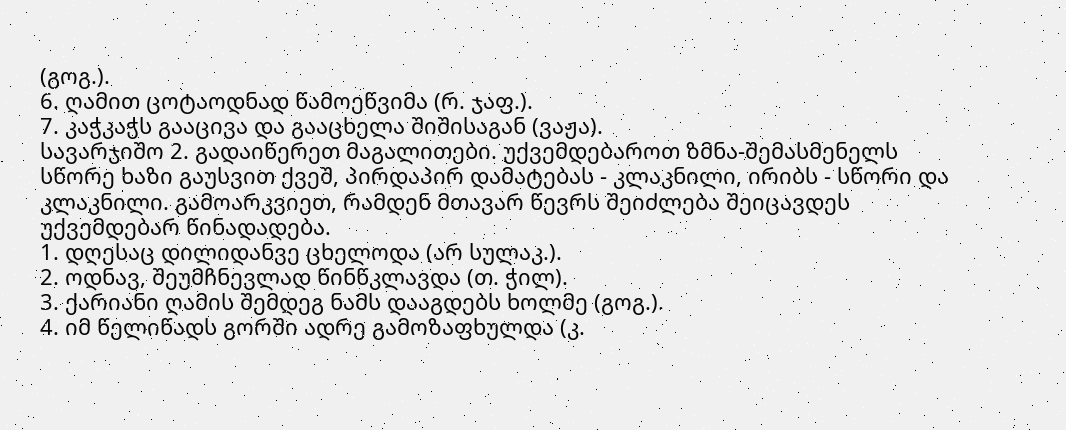(გოგ.).
6. ღამით ცოტაოდნად წამოეწვიმა (რ. ჯაფ.).
7. კაჭკაჭს გააცივა და გააცხელა შიშისაგან (ვაჟა).
სავარჯიშო 2. გადაიწერეთ მაგალითები. უქვემდებაროთ ზმნა-შემასმენელს სწორე ხაზი გაუსვით ქვეშ, პირდაპირ დამატებას - კლაკნილი, ირიბს - სწორი და კლაკნილი. გამოარკვიეთ, რამდენ მთავარ წევრს შეიძლება შეიცავდეს უქვემდებარ წინადადება.
1. დღესაც დილიდანვე ცხელოდა (არ სულაკ.).
2. ოდნავ, შეუმჩნევლად წინწკლავდა (თ. ჭილ).
3. ქარიანი ღამის შემდეგ ნამს დააგდებს ხოლმე (გოგ.).
4. იმ წელიწადს გორში ადრე გამოზაფხულდა (კ.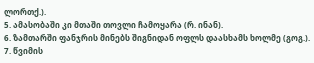ლორთქ.).
5. ამასობაში კი მთაში თოვლი ჩამოყარა (რ. ინან).
6. ზამთარში ფანჯრის მინებს შიგნიდან ოფლს დაასხამს ხოლმე (გოგ.).
7. წვიმის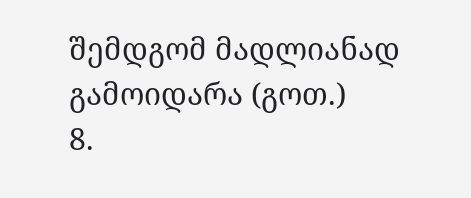შემდგომ მადლიანად გამოიდარა (გოთ.)
8.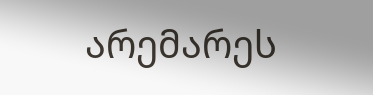არემარეს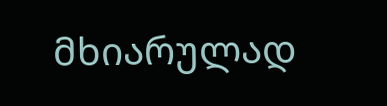მხიარულად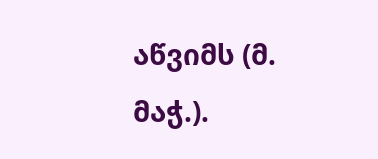აწვიმს (მ. მაჭ.).